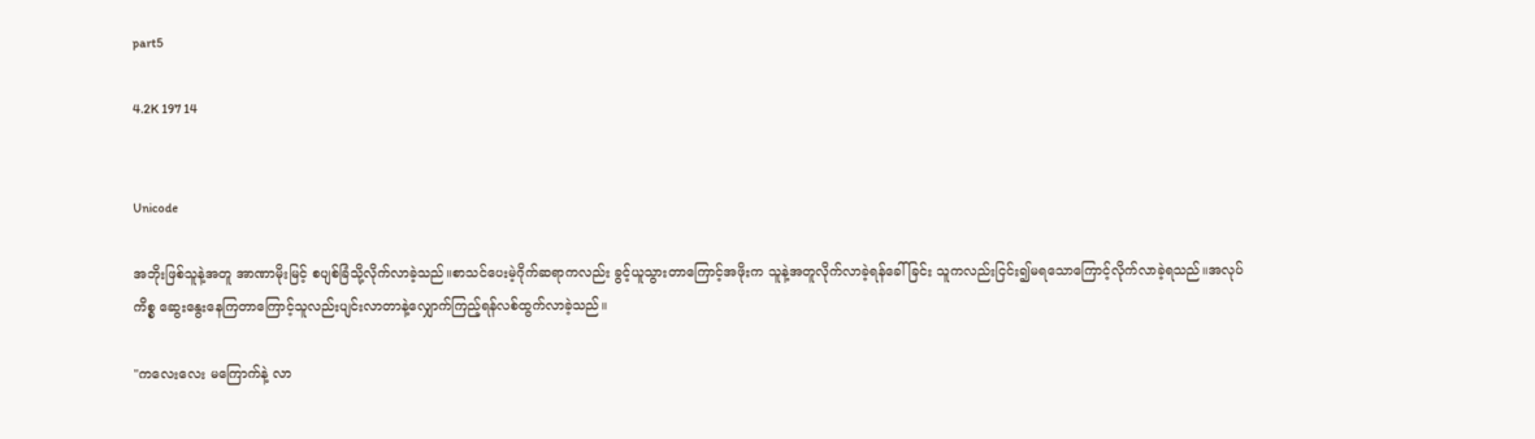part5

4.2K 197 14


Unicode

အဘိုးဖြစ်သူနဲ့အတူ အာဏာမိုးမြင့် စပျစ်ခြံသို့လိုက်လာခဲ့သည်။စာသင်ပေးမဲ့ဂိုက်ဆရာကလည်း ခွင့်ယူသွားတာကြောင့်အဖိုးက သူနဲ့အတူလိုက်လာခဲ့ရန်ခေါ်ခြင်း သူကလည်းငြင်း၍မရသောကြောင့်လိုက်လာခဲ့ရသည်။အလုပ်ကိစ္စ ဆွေးနွေးနေကြတာကြောင့်သူလည်းပျင်းလာတာနဲ့လျှောက်ကြည့်ရန်လစ်ထွက်လာခဲ့သည်။

"ကလေးလေး မကြောက်နဲ့ လာ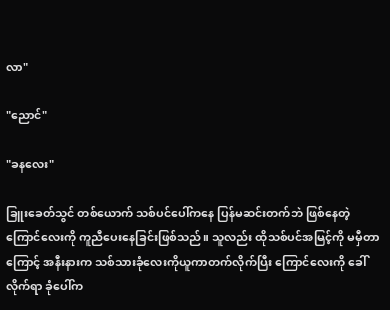လာ"

"ညောင်"

"ခနလေး"

ခြူးခေတ်သွင် တစ်ယောက် သစ်ပင်ပေါ်ကနေ ပြန်မဆင်းတက်ဘဲ ဖြစ်နေတဲ့ ကြောင်လေးကို ကူညီပေးနေခြင်းဖြစ်သည်။ သူလည်း ထိုသစ်ပင်အမြင့်ကို မမှီတာကြောင့် အနီးနားက သစ်သားခုံလေးကိုယူကာတက်လိုက်ပြီး ကြောင်လေးကို ခေါ်လိုက်ရာ ခုံပေါ်က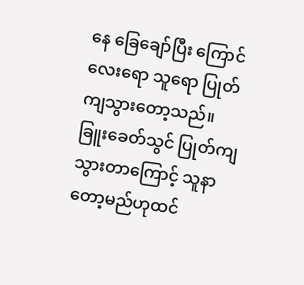နေ ခြေချော်ပြီး ကြောင်လေးရော သူရော ပြုတ်ကျသွားတော့သည်။
ခြူးခေတ်သွင် ပြုတ်ကျသွားတာကြောင့် သူနာတော့မည်ဟုထင်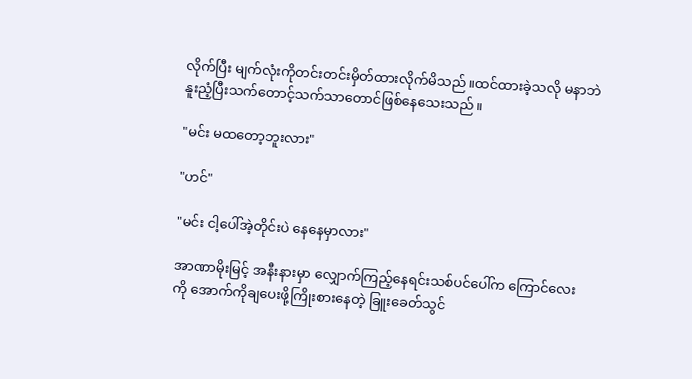လိုက်ပြီး မျက်လုံးကိုတင်းတင်းမှိတ်ထားလိုက်မိသည်။ထင်ထားခဲ့သလို မနာဘဲ နူးညံ့ပြီးသက်တောင့်သက်သာတောင်ဖြစ်နေသေးသည်။

"မင်း မထတော့ဘူးလား"

"ဟင်"

"မင်း ငါ့ပေါ်အဲ့တိုင်းပဲ နေနေမှာလား"

အာဏာမိုးမြင့် အနီးနားမှာ လျှောက်ကြည့်နေရင်းသစ်ပင်ပေါ်က ကြောင်လေးကို အောက်ကိုချပေးဖို့ကြိုးစားနေတဲ့ ခြူးခေတ်သွင်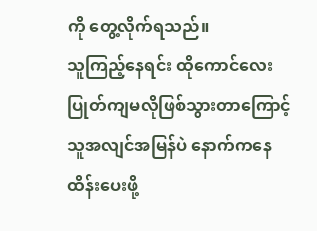ကို တွေ့လိုက်ရသည်။
သူကြည့်နေရင်း ထိုကောင်လေး ပြုတ်ကျမလိုဖြစ်သွားတာကြောင့် သူအလျင်အမြန်ပဲ နောက်ကနေထိန်းပေးဖို့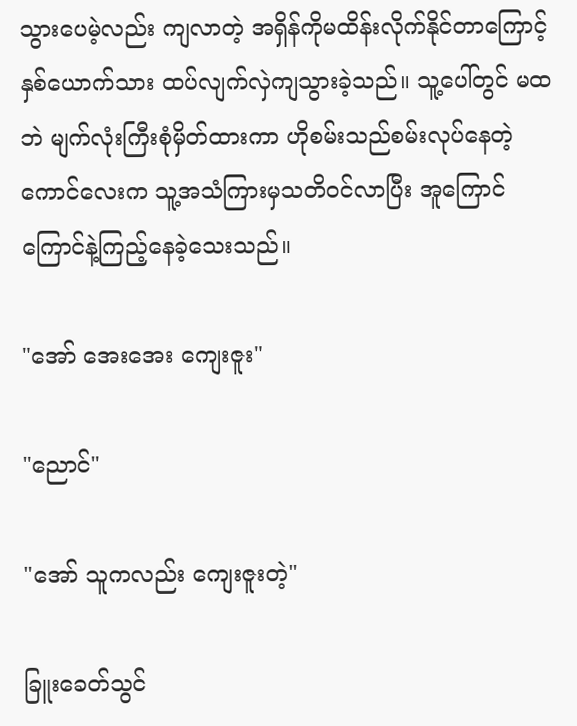သွားပေမဲ့လည်း ကျလာတဲ့ အရှိန်ကိုမထိန်းလိုက်နိုင်တာကြောင့်နှစ်ယောက်သား ထပ်လျက်လှဲကျသွားခဲ့သည်။ သူ့ပေါ်တွင် မထဘဲ မျက်လုံးကြီးစုံမှိတ်ထားကာ ဟိုစမ်းသည်စမ်းလုပ်နေတဲ့ ကောင်လေးက သူ့အသံကြားမှသတိ၀င်လာပြီး အူကြောင်ကြောင်နဲ့ကြည့်နေခဲ့သေးသည်။

"အော် အေးအေး ကျေးဇူး"

"ညောင်"

"အော် သူကလည်း ကျေးဇူးတဲ့"

ခြူးခေတ်သွင်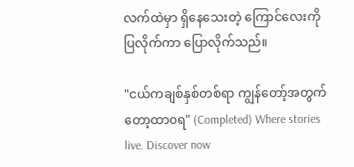လက်ထဲမှာ ရှိနေသေးတဲ့ ကြောင်လေးကို ပြလိုက်ကာ ပြောလိုက်သည်။

"ငယ်ကချစ်နှစ်တစ်ရာ ကျွန်တော့်အတွက်တော့ထာ၀ရ" (Completed) Where stories live. Discover now